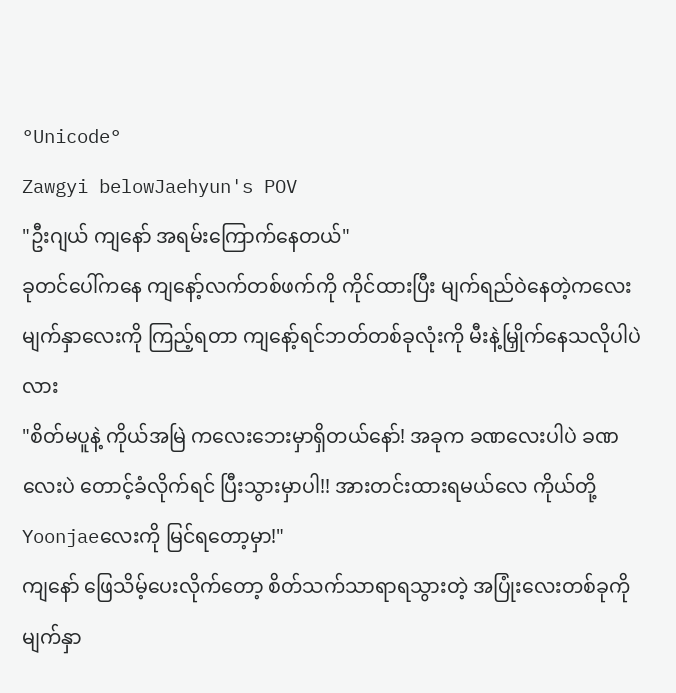°Unicode°
Zawgyi belowJaehyun's POV
"ဦးဂျယ် ကျနော် အရမ်းကြောက်နေတယ်"
ခုတင်ပေါ်ကနေ ကျနော့်လက်တစ်ဖက်ကို ကိုင်ထားပြီး မျက်ရည်ဝဲနေတဲ့ကလေးမျက်နှာလေးကို ကြည့်ရတာ ကျနော့်ရင်ဘတ်တစ်ခုလုံးကို မီးနဲ့မြှိုက်နေသလိုပါပဲလား
"စိတ်မပူနဲ့ ကိုယ်အမြဲ ကလေးဘေးမှာရှိတယ်နော်! အခုက ခဏလေးပါပဲ ခဏလေးပဲ တောင့်ခံလိုက်ရင် ပြီးသွားမှာပါ!! အားတင်းထားရမယ်လေ ကိုယ်တို့Yoonjaeလေးကို မြင်ရတော့မှာ!"
ကျနော် ဖြေသိမ့်ပေးလိုက်တော့ စိတ်သက်သာရာရသွားတဲ့ အပြုံးလေးတစ်ခုကို မျက်နှာ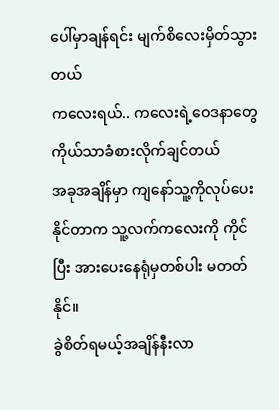ပေါ်မှာချန်ရင်း မျက်စိလေးမှိတ်သွားတယ်
ကလေးရယ်.. ကလေးရဲ့ဝေဒနာတွေ ကိုယ်သာခံစားလိုက်ချင်တယ်
အခုအချိန်မှာ ကျနော်သူ့ကိုလုပ်ပေးနိုင်တာက သူ့လက်ကလေးကို ကိုင်ပြီး အားပေးနေရုံမှတစ်ပါး မတတ်နိုင်။
ခွဲစိတ်ရမယ့်အချိန်နီးလာ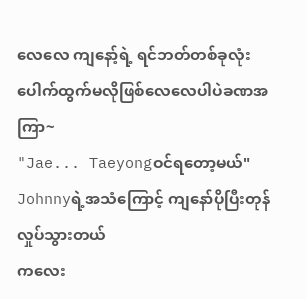လေလေ ကျနော့်ရဲ့ ရင်ဘတ်တစ်ခုလုံးပေါက်ထွက်မလိုဖြစ်လေလေပါပဲခဏအကြာ~
"Jae... Taeyongဝင်ရတော့မယ်"
Johnnyရဲ့အသံကြောင့် ကျနော်ပိုပြီးတုန်လှုပ်သွားတယ်
ကလေး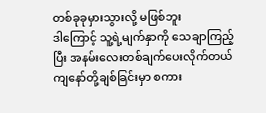တစ်ခုခုမှားသွားလို့ မဖြစ်ဘူး
ဒါကြောင့် သူ့ရဲ့မျက်နှာကို သေချာကြည့်ပြီး အနမ်းလေးတစ်ချက်ပေးလိုက်တယ်
ကျနော်တို့ချစ်ခြင်းမှာ စကား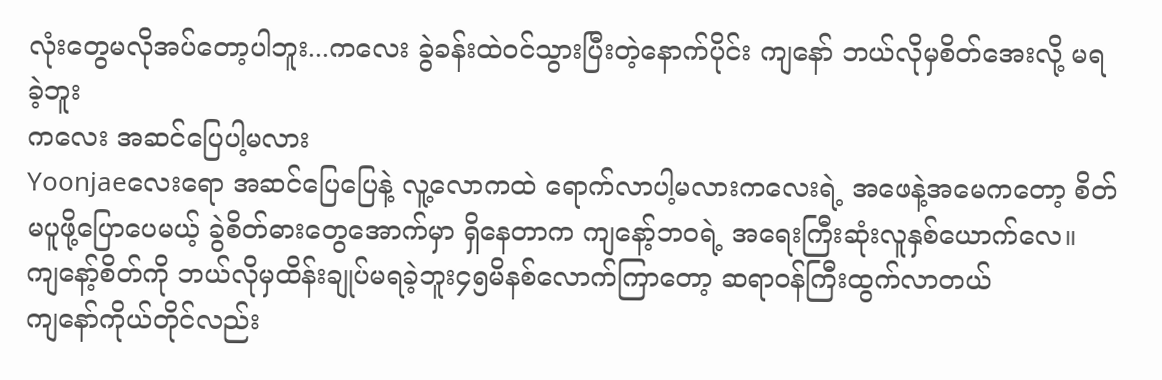လုံးတွေမလိုအပ်တော့ပါဘူး...ကလေး ခွဲခန်းထဲဝင်သွားပြီးတဲ့နောက်ပိုင်း ကျနော် ဘယ်လိုမှစိတ်အေးလို့ မရခဲ့ဘူး
ကလေး အဆင်ပြေပါ့မလား
Yoonjaeလေးရော အဆင်ပြေပြေနဲ့ လူ့လောကထဲ ရောက်လာပါ့မလားကလေးရဲ့ အဖေနဲ့အမေကတော့ စိတ်မပူဖို့ပြောပေမယ့် ခွဲစိတ်ဓားတွေအောက်မှာ ရှိနေတာက ကျနော့်ဘဝရဲ့ အရေးကြီးဆုံးလူနှစ်ယောက်လေ။
ကျနော့်စိတ်ကို ဘယ်လိုမှထိန်းချုပ်မရခဲ့ဘူး၄၅မိနစ်လောက်ကြာတော့ ဆရာဝန်ကြီးထွက်လာတယ်
ကျနော်ကိုယ်တိုင်လည်း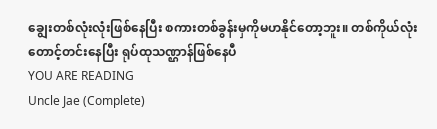ချွေးတစ်လုံးလုံးဖြစ်နေပြီး စကားတစ်ခွန်းမှကိုမဟနိုင်တော့ဘူး။ တစ်ကိုယ်လုံးတောင့်တင်းနေပြီး ရုပ်ထုသဏ္ဌာန်ဖြစ်နေပီ
YOU ARE READING
Uncle Jae (Complete)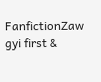FanfictionZaw gyi first &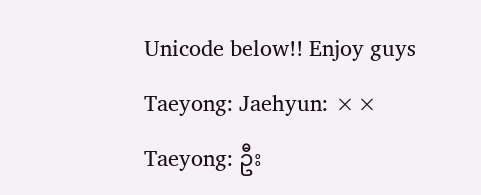Unicode below!! Enjoy guys Taeyong: Jaehyun: ×× Taeyong: ဦး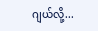ဂျယ်လို့...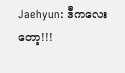Jaehyun: ဒီကလေးတော့!!!